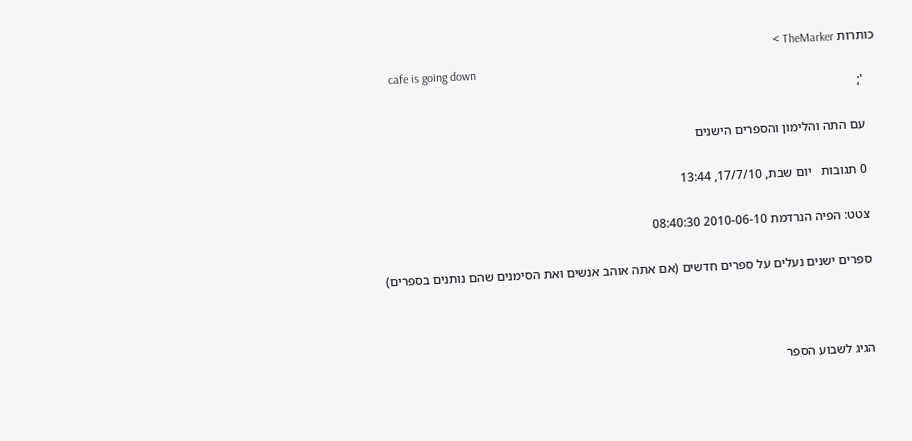כותרות TheMarker >
    cafe is going down
    ';

    עם התה והלימון והספרים הישנים

    0 תגובות   יום שבת, 17/7/10, 13:44

    צטט: הפיה הנרדמת 2010-06-10 08:40:30

    ספרים ישנים נעלים על ספרים חדשים (אם אתה אוהב אנשים ואת הסימנים שהם נותנים בספרים)



    הגיג לשבוע הספר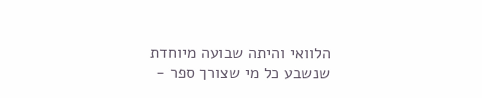הלוואי והיתה שבועה מיוחדת שנשבע כל מי שצורך ספר -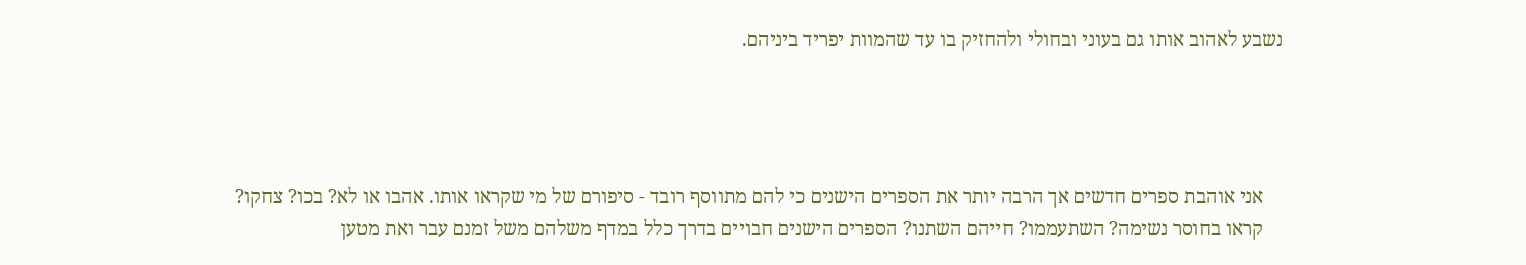נשבע לאהוב אותו גם בעוני ובחולי ולהחזיק בו עד שהמוות יפריד ביניהם.




    אני אוהבת ספרים חדשים אך הרבה יותר את הספרים הישנים כי להם מתווסף רובד - סיפורם של מי שקראו אותו. אהבו או לא? בכו? צחקו?
    קראו בחוסר נשימה? השתעממו? חייהם השתנו? הספרים הישנים חבויים בדרך כלל במדף משלהם משל זמנם עבר ואת מטען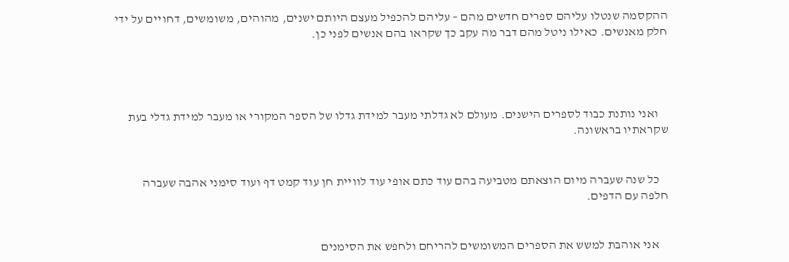ההקסמה שנטלו עליהם ספרים חדשים מהם – עליהם להכפיל מעצם היותם ישנים, מהוהים, משומשים, דחויים על ידי חלק מאנשים. כאילו ניטל מהם דבר מה עקב כך שקראו בהם אנשים לפני כן.




    ואני נותנת כבוד לספרים הישנים. מעולם לא גדלתי מעבר למידת גדלו של הספר המקורי או מעבר למידת גדלי בעת שקראתיו בראשונה.


    כל שנה שעברה מיום הוצאתם מטביעה בהם עוד כתם אופי עוד לוויית חן עוד קמט דף ועוד סימני אהבה שעברה חלפה עם הדפים.


    אני אוהבת למשש את הספרים המשומשים להריחם ולחפש את הסימנים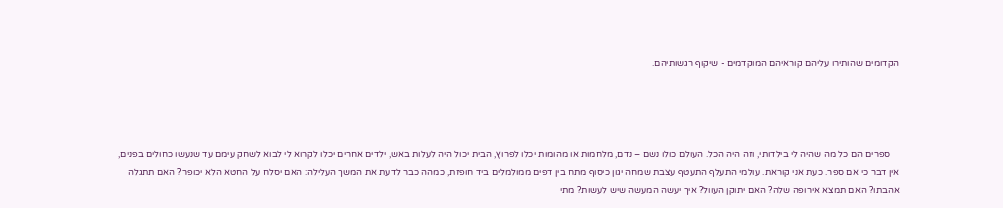הקדומים שהותירו עליהם קוראיהם המוקדמים - שיקוף רגשותיהם.




    ספרים הם כל מה שהיה לי בילדותי, וזה היה הכל. העולם כולו נשם – נדם, מלחמות או מהומות יכלו לפרוץ, הבית יכול היה לעלות באש, ילדים אחרים יכלו לקרוא לי לבוא לשחק עימם עד שנעשו כחולים בפנים, אין דבר כי אם ספר. כעת אני קוראת. עולמי התעלף התעטף עצבת שמחה יגון כיסוף מתח בין דפים ממולמלים ביד חופזת, כמהה כבר לדעת את המשך העלילה: האם יסלח על החטא הלא יכופר? האם תתגלה אהבתו? האם תמצא אירופה שלה? האם יתוקן העוול? איך יעשה המעשה שיש לעשות? מתי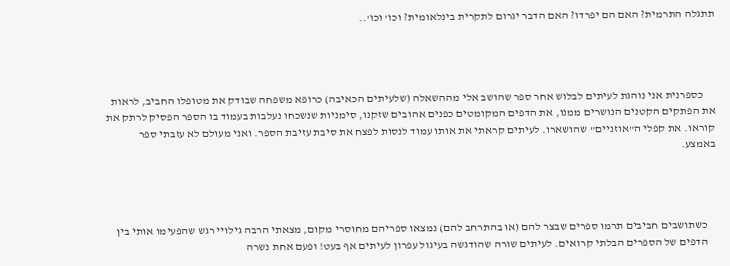תתגלה התרמית? האם הם יפרדו? האם הדבר יגרום לתקרית בינלאומית? וכו' וכו'..




     כספרנית אני נוהגת לעיתים לבלוש אחר ספר שהושב אלי מההשאלה (שלעיתים הכאיבה) כרופא משפחה שבודק את מטופלו החביב, לראות את הפתקים הקטנים הנושרים ממנו, את הדפים המקומטים כפנים אהובים שזקנו, סימניות שנשכחו נעלבות בעמוד בו הספר הפסיק לרתק את קוראו. את קפלי ה"אוזניים" שהושארו. לעיתים קראתי את אותו עמוד לנסות לפצח את סיבת עזיבת הספר. ואני מעולם לא עזבתי ספר באמצע.




    כשתושבים חביבים תרמו ספרים שבצר להם (או בהתרחב להם) נמצאו ספריהם מחוסרי מקום, מצאתי הרבה גילויי רגש שהפעימו אותי בין
    הדפים של הספרים הבלתי קרואים. לעיתים שורה שהודגשה בעיגול עפרון לעיתים אף בעט! ופעם אחת נשרה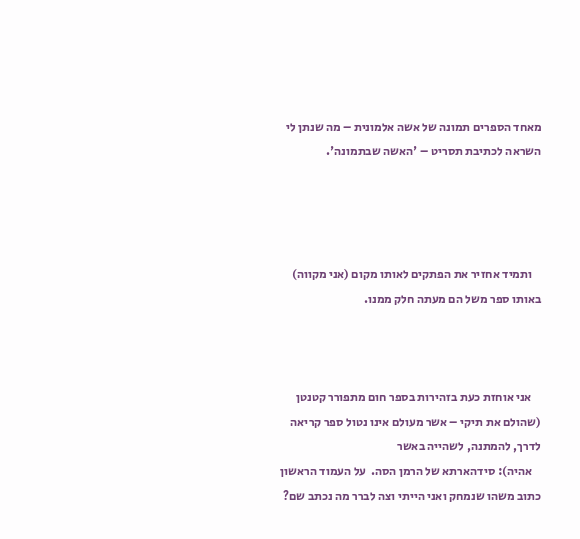מאחד הספרים תמונה של אשה אלמונית – מה שנתן לי השראה לכתיבת תסריט – 'האשה שבתמונה'.




    ותמיד אחזיר את הפתקים לאותו מקום (אני מקווה) באותו ספר משל הם מעתה חלק ממנו.



    אני אוחזת כעת בזהירות בספר חום מתפורר קטנטן (שהולם את תיקי – אשר מעולם אינו נטול ספר קריאה לדרך, להמתנה, לשהייה באשר
    אהיה): סידהארתא של הרמן הסה.  על העמוד הראשון כתוב משהו שנמחק ואני הייתי וצה לברר מה נכתב שם?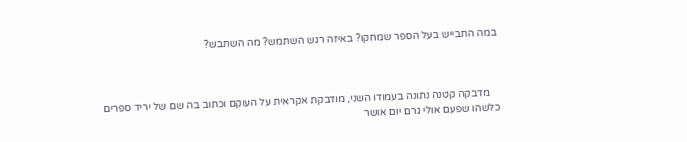במה התבייש בעל הספר שמחקו? באיזה רגש השתמש? מה השתבש?



    מדבקה קטנה נתונה בעמודו השני, מודבקת אקראית על העוקם וכתוב בה שם של יריד ספרים כלשהו שפעם אולי גרם יום אושר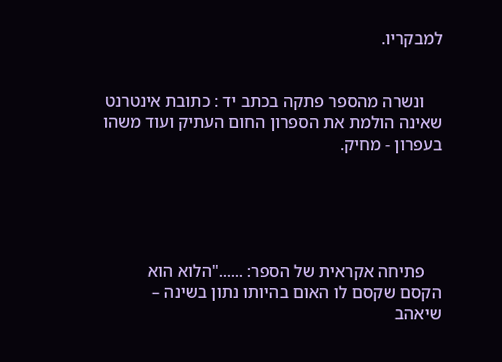למבקריו.


    ונשרה מהספר פתקה בכתב יד : כתובת אינטרנט שאינה הולמת את הספרון החום העתיק ועוד משהו בעפרון - מחיק.





    פתיחה אקראית של הספר: ......"הלוא הוא הקסם שקסם לו האום בהיותו נתון בשינה – שיאהב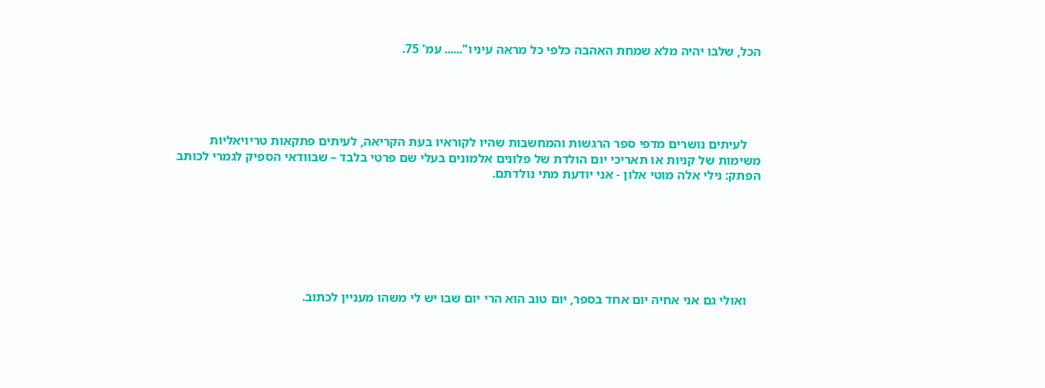הכל, שלבו יהיה מלא שמחת האהבה כלפי כל מראה עיניו"...... עמ' 75.





    לעיתים נושרים מדפי ספר הרגשות והמחשבות שהיו לקוראיו בעת הקריאה, לעיתים פתקאות טריויאליות משימות של קניות או תאריכי יום הולדת של פלונים אלמונים בעלי שם פרטי בלבד – שבוודאי הספיק לגמרי לכותב הפתק: נילי אלה מוטי אלון - אני יודעת מתי נולדתם.







    ואולי גם אני אחיה יום אחד בספר, יום טוב הוא הרי יום שבו יש לי משהו מעניין לכתוב.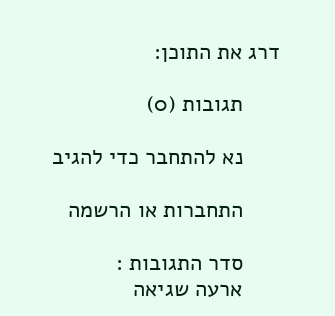דרג את התוכן:

      תגובות (0)

      נא להתחבר כדי להגיב

      התחברות או הרשמה

      סדר התגובות :
      ארעה שגיאה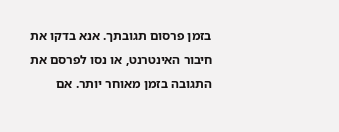בזמן פרסום תגובתך. אנא בדקו את חיבור האינטרנט, או נסו לפרסם את התגובה בזמן מאוחר יותר. אם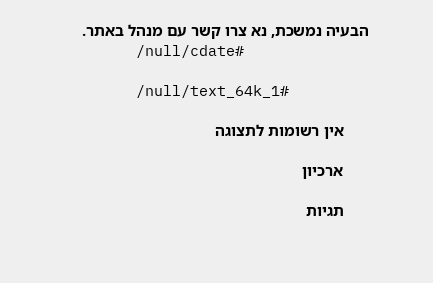הבעיה נמשכת, נא צרו קשר עם מנהל באתר.
      /null/cdate#

      /null/text_64k_1#

      אין רשומות לתצוגה

      ארכיון

      תגיות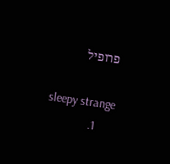פרופיל

      sleepy strange
      1.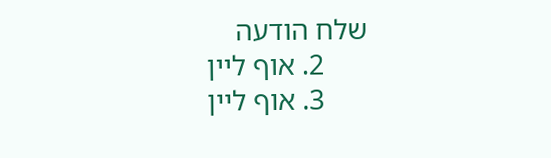שלח הודעה
      2. אוף ליין
      3. אוף ליין